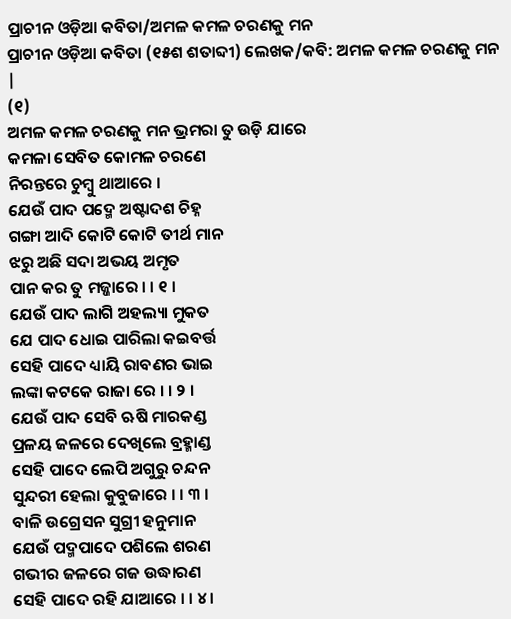ପ୍ରାଚୀନ ଓଡ଼ିଆ କବିତା/ଅମଳ କମଳ ଚରଣକୁ ମନ
ପ୍ରାଚୀନ ଓଡ଼ିଆ କବିତା (୧୫ଶ ଶତାବ୍ଦୀ) ଲେଖକ/କବି: ଅମଳ କମଳ ଚରଣକୁ ମନ |
(୧)
ଅମଳ କମଳ ଚରଣକୁ ମନ ଭ୍ରମରା ତୁ ଉଡ଼ି ଯାରେ
କମଳା ସେବିତ କୋମଳ ଚରଣେ
ନିରନ୍ତରେ ଚୁମ୍ବୁ ଥାଆରେ ।
ଯେଉଁ ପାଦ ପଦ୍ମେ ଅଷ୍ଟାଦଶ ଚିହ୍ନ
ଗଙ୍ଗା ଆଦି କୋଟି କୋଟି ତୀର୍ଥ ମାନ
ଝରୁ ଅଛି ସଦା ଅଭୟ ଅମୃତ
ପାନ କର ତୁ ମଜ୍ଜାରେ । । ୧ ।
ଯେଉଁ ପାଦ ଲାଗି ଅହଲ୍ୟା ମୁକତ
ଯେ ପାଦ ଧୋଇ ପାରିଲା କଇବର୍ତ୍ତ
ସେହି ପାଦେ ଧ୍ୟାୟି ରାବଣର ଭାଇ
ଲଙ୍କା କଟକେ ରାଜା ରେ । । ୨ ।
ଯେଉଁ ପାଦ ସେବି ଋଷି ମାରକଣ୍ଡ
ପ୍ରଳୟ ଜଳରେ ଦେଖିଲେ ବ୍ରହ୍ମାଣ୍ଡ
ସେହି ପାଦେ ଲେପି ଅଗୁରୁ ଚନ୍ଦନ
ସୁନ୍ଦରୀ ହେଲା କୁବୁଜାରେ । । ୩ ।
ବାଳି ଉଗ୍ରେସନ ସୁଗ୍ରୀ ହନୁମାନ
ଯେଉଁ ପଦ୍ମପାଦେ ପଶିଲେ ଶରଣ
ଗଭୀର ଜଳରେ ଗଜ ଉଦ୍ଧାରଣ
ସେହି ପାଦେ ରହି ଯାଆରେ । । ୪ ।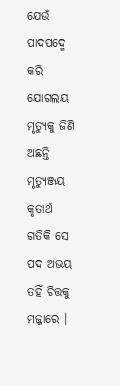ଯେଉଁ ପାଦପଦ୍ମେ କରି ଯୋଗଲୟ
ମୃତ୍ୟୁକୁ ଜିଣି ଅଛନ୍ତି ମୃତ୍ୟୁଞ୍ଜୟ
କୃତାର୍ଥ ଗତିକି ସେ ପଦ ଅଭୟ
ତହିଁ ଚିତ୍ତକୁ ମଜ୍ଜାରେ ।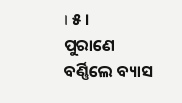। ୫ ।
ପୁରାଣେ ବର୍ଣ୍ଣିଲେ ବ୍ୟାସ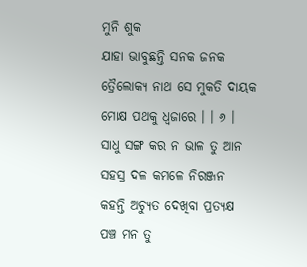ମୁନି ଶୁକ
ଯାହା ଭାବୁଛନ୍ତି ସନକ ଜନକ
ତ୍ରୈଲୋକ୍ୟ ନାଥ ସେ ମୁକତି ଦାୟକ
ମୋକ୍ଷ ପଥକୁ ଧ୍ୱଜାରେ । । ୬ ।
ସାଧୁ ସଙ୍ଗ କର ନ ଭାଳ ତୁ ଆନ
ସହସ୍ର ଦଳ କମଳେ ନିରଞ୍ଜନ
କହନ୍ତି ଅଚ୍ୟୁତ ଦେଖିବା ପ୍ରତ୍ୟକ୍ଷ
ପଞ୍ଚ ମନ ତୁ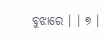ବୁଝାରେ । । ୭ ।